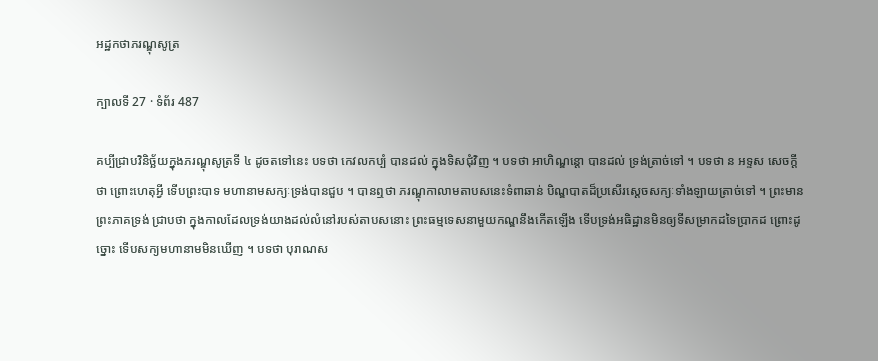អដ្ឋកថាភរណ្ឌុសូត្រ

ក្បាលទី 27 · ទំព័រ 487

គប្បីជ្រាបវិនិច្ឆ័យក្នុងភរណ្ឌុសូត្រទី ៤ ដូចតទៅនេះ បទថា កេវលកប្បំ បានដល់ ក្នុងទិសជុំវិញ ។ បទថា អាហិណ្ឌន្តោ បានដល់ ទ្រង់ត្រាច់ទៅ ។ បទថា ន អទ្ទស សេចក្តីថា ព្រោះហេតុអ្វី ទើបព្រះបាទ មហានាមសក្យៈទ្រង់បានជួប ។ បានឮថា ភរណ្ឌុកាលាមតាបសនេះទំពាឆាន់ បិណ្ឌបាតដ៏ប្រសើរស្តេចសក្យៈទាំងឡាយត្រាច់ទៅ ។ ព្រះមានព្រះភាគទ្រង់ ជ្រាបថា ក្នុងកាលដែលទ្រង់យាងដល់លំនៅរបស់តាបសនោះ ព្រះធម្មទេសនាមួយកណ្ឌនឹងកើតឡើង ទើបទ្រង់អធិដ្ឋានមិនឲ្យទីសម្រាកដទៃប្រាកដ ព្រោះដូច្នោះ ទើបសក្យមហានាមមិនឃើញ ។ បទថា បុរាណស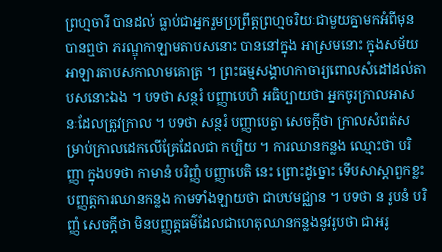ព្រហ្មចារី បានដល់ ធ្លាប់ជាអ្នករួមប្រព្រឹត្តព្រហ្មចរិយៈជាមួយគ្នាមកអំពីមុន បានឮថា ភរណ្ឌុកាឡាមតាបសនោះ បាននៅក្នុង អាស្រមនោះ ក្នុងសម័យអាឡារតាបសកាលាមគោត្រ ។ ព្រះធម្មសង្គាហកាចារ្យពោលសំដៅដល់តាបសនោះឯង ។ បទថា សន្ថរំ បញ្ញាបេហិ អធិប្បាយថា អ្នកចូរក្រាលអាសនៈដែលត្រូវក្រាល ។ បទថា សន្ថរំ បញ្ញាបេត្វា សេចក្តីថា ក្រាលសំពត់សម្រាប់ក្រាលដេកលើគ្រែដែលជា កប្បិយ ។ ការឈានកន្លង ឈ្មោះថា បរិញ្ញា ក្នុងបទថា កាមានំ បរិញ្ញំ បញ្ញាបេតិ នេះ ព្រោះដូច្នោះ ទើបសាស្តាពួកខ្លះ បញ្ញត្តការឈានកន្លង កាមទាំងឡាយថា ជាបឋមជ្ឈាន ។ បទថា ន រូបនំ បរិញ្ញំ សេចក្តីថា មិនបញ្ញត្តធម៌ដែលជាហេតុឈានកន្លងនូវរូបថា ជាអរូ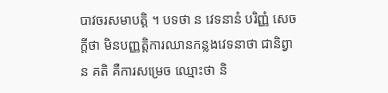បាវចរសមាបត្តិ ។ បទថា ន វេទនានំ បរិញ្ញំ សេចក្តីថា មិនបញ្ញត្តិការឈានកន្លងវេទនាថា ជានិព្វាន គតិ គឺការសម្រេច ឈ្មោះថា និ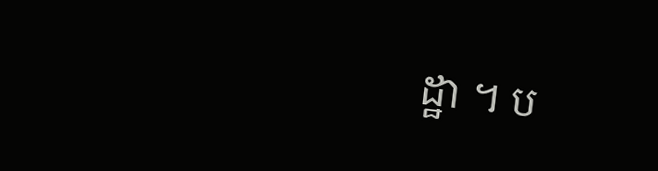ដ្ឋា ។ ប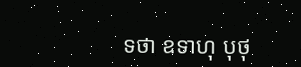ទថា ឧទាហុ បុថុ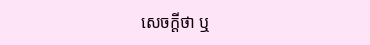សេចក្តីថា ឬ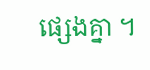ផ្សេងគ្នា ។